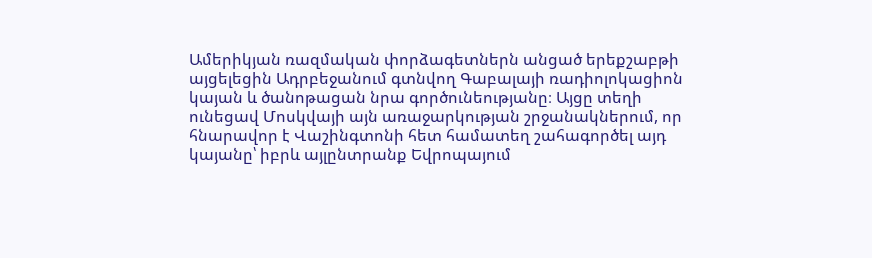Ամերիկյան ռազմական փորձագետներն անցած երեքշաբթի այցելեցին Ադրբեջանում գտնվող Գաբալայի ռադիոլոկացիոն կայան և ծանոթացան նրա գործունեությանը։ Այցը տեղի ունեցավ Մոսկվայի այն առաջարկության շրջանակներում, որ հնարավոր է Վաշինգտոնի հետ համատեղ շահագործել այդ կայանը՝ իբրև այլընտրանք Եվրոպայում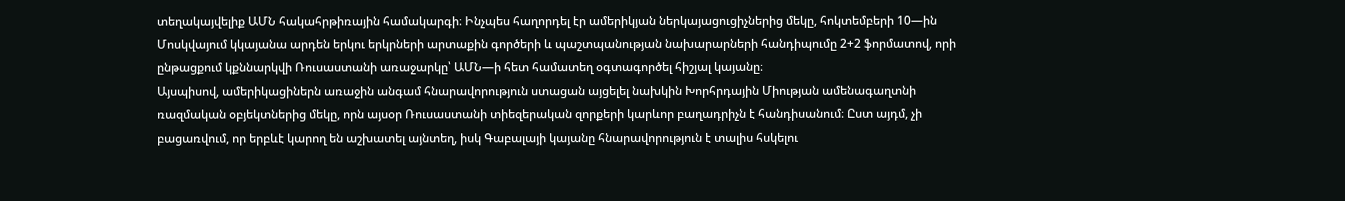տեղակայվելիք ԱՄՆ հակահրթիռային համակարգի։ Ինչպես հաղորդել էր ամերիկյան ներկայացուցիչներից մեկը, հոկտեմբերի 10—ին Մոսկվայում կկայանա արդեն երկու երկրների արտաքին գործերի և պաշտպանության նախարարների հանդիպումը 2+2 ֆորմատով, որի ընթացքում կքննարկվի Ռուսաստանի առաջարկը՝ ԱՄՆ—ի հետ համատեղ օգտագործել հիշյալ կայանը։
Այսպիսով, ամերիկացիներն առաջին անգամ հնարավորություն ստացան այցելել նախկին Խորհրդային Միության ամենագաղտնի ռազմական օբյեկտներից մեկը, որն այսօր Ռուսաստանի տիեզերական զորքերի կարևոր բաղադրիչն է հանդիսանում։ Ըստ այդմ, չի բացառվում, որ երբևէ կարող են աշխատել այնտեղ, իսկ Գաբալայի կայանը հնարավորություն է տալիս հսկելու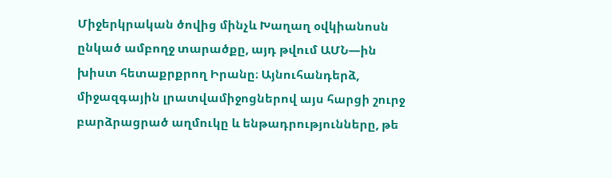Միջերկրական ծովից մինչև Խաղաղ օվկիանոսն ընկած ամբողջ տարածքը, այդ թվում ԱՄՆ—ին խիստ հետաքրքրող Իրանը։ Այնուհանդերձ, միջազգային լրատվամիջոցներով այս հարցի շուրջ բարձրացրած աղմուկը և ենթադրությունները, թե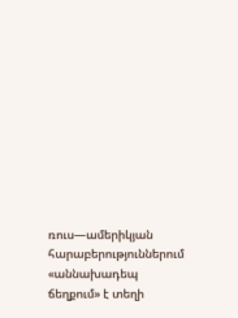ռուս—ամերիկյան հարաբերություններում «աննախադեպ ճեղքում» է տեղի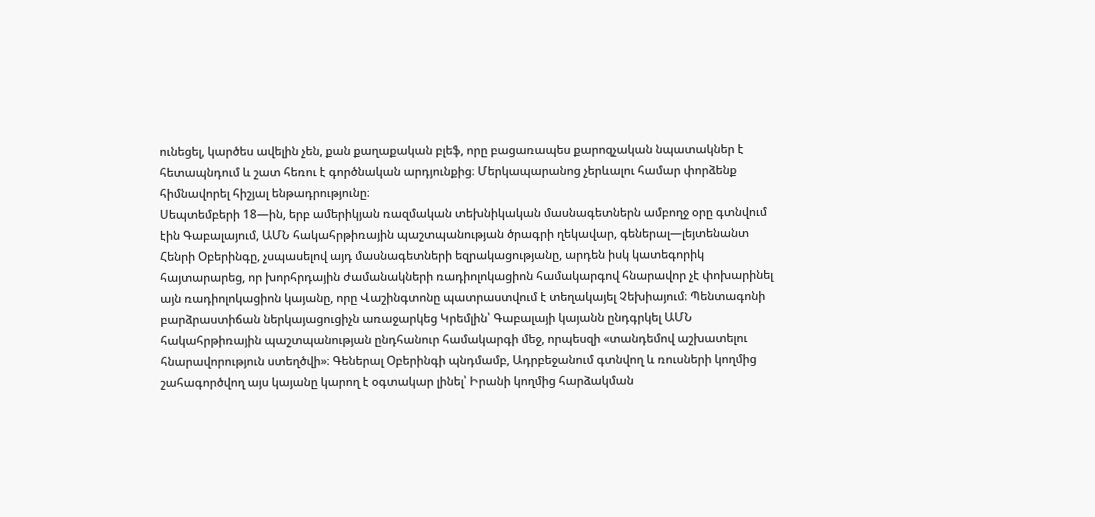ունեցել, կարծես ավելին չեն, քան քաղաքական բլեֆ, որը բացառապես քարոզչական նպատակներ է հետապնդում և շատ հեռու է գործնական արդյունքից։ Մերկապարանոց չերևալու համար փորձենք հիմնավորել հիշյալ ենթադրությունը։
Սեպտեմբերի 18—ին, երբ ամերիկյան ռազմական տեխնիկական մասնագետներն ամբողջ օրը գտնվում էին Գաբալայում, ԱՄՆ հակահրթիռային պաշտպանության ծրագրի ղեկավար, գեներալ—լեյտենանտ Հենրի Օբերինգը, չսպասելով այդ մասնագետների եզրակացությանը, արդեն իսկ կատեգորիկ հայտարարեց, որ խորհրդային ժամանակների ռադիոլոկացիոն համակարգով հնարավոր չէ փոխարինել այն ռադիոլոկացիոն կայանը, որը Վաշինգտոնը պատրաստվում է տեղակայել Չեխիայում։ Պենտագոնի բարձրաստիճան ներկայացուցիչն առաջարկեց Կրեմլին՝ Գաբալայի կայանն ընդգրկել ԱՄՆ հակահրթիռային պաշտպանության ընդհանուր համակարգի մեջ, որպեսզի «տանդեմով աշխատելու հնարավորություն ստեղծվի»։ Գեներալ Օբերինգի պնդմամբ, Ադրբեջանում գտնվող և ռուսների կողմից շահագործվող այս կայանը կարող է օգտակար լինել՝ Իրանի կողմից հարձակման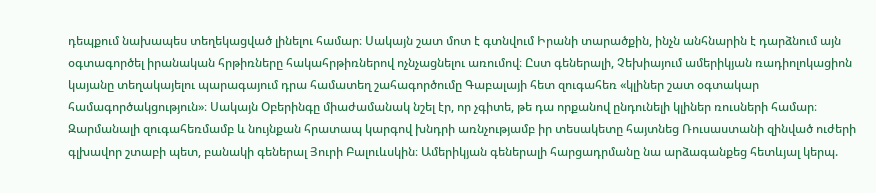դեպքում նախապես տեղեկացված լինելու համար։ Սակայն շատ մոտ է գտնվում Իրանի տարածքին, ինչն անհնարին է դարձնում այն օգտագործել իրանական հրթիռները հակահրթիռներով ոչնչացնելու առումով։ Ըստ գեներալի, Չեխիայում ամերիկյան ռադիոլոկացիոն կայանը տեղակայելու պարագայում դրա համատեղ շահագործումը Գաբալայի հետ զուգահեռ «կլիներ շատ օգտակար համագործակցություն»։ Սակայն Օբերինգը միաժամանակ նշել էր, որ չգիտե, թե դա որքանով ընդունելի կլիներ ռուսների համար։
Զարմանալի զուգահեռմամբ և նույնքան հրատապ կարգով խնդրի առնչությամբ իր տեսակետը հայտնեց Ռուսաստանի զինված ուժերի գլխավոր շտաբի պետ, բանակի գեներալ Յուրի Բալուևսկին։ Ամերիկյան գեներալի հարցադրմանը նա արձագանքեց հետևյալ կերպ.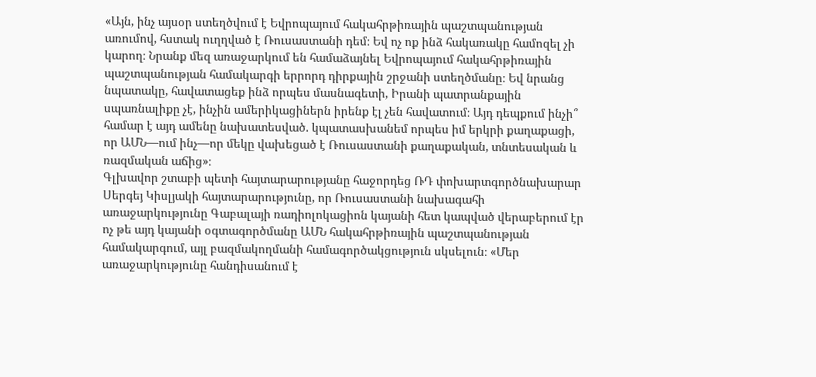«Այն, ինչ այսօր ստեղծվում է Եվրոպայում հակահրթիռային պաշտպանության առումով, հստակ ուղղված է Ռուսաստանի դեմ։ Եվ ոչ ոք ինձ հակառակը համոզել չի կարող։ Նրանք մեզ առաջարկում են համաձայնել Եվրոպայում հակահրթիռային պաշտպանության համակարգի երրորդ դիրքային շրջանի ստեղծմանը։ Եվ նրանց նպատակը, հավատացեք ինձ որպես մասնագետի, Իրանի պատրանքային սպառնալիքը չէ, ինչին ամերիկացիներն իրենք էլ չեն հավատում։ Այդ դեպքում ինչի՞ համար է այդ ամենը նախատեսված. կպատասխանեմ որպես իմ երկրի քաղաքացի, որ ԱՄՆ—ում ինչ—որ մեկը վախեցած է Ռուսաստանի քաղաքական, տնտեսական և ռազմական աճից»։
Գլխավոր շտաբի պետի հայտարարությանը հաջորդեց ՌԴ փոխարտգործնախարար Սերգեյ Կիսլյակի հայտարարությունը, որ Ռուսաստանի նախագահի առաջարկությունը Գաբալայի ռադիոլոկացիոն կայանի հետ կապված վերաբերում էր ոչ թե այդ կայանի օգտագործմանը ԱՄՆ հակահրթիռային պաշտպանության համակարգում, այլ բազմակողմանի համագործակցություն սկսելուն։ «Մեր առաջարկությունը հանդիսանում է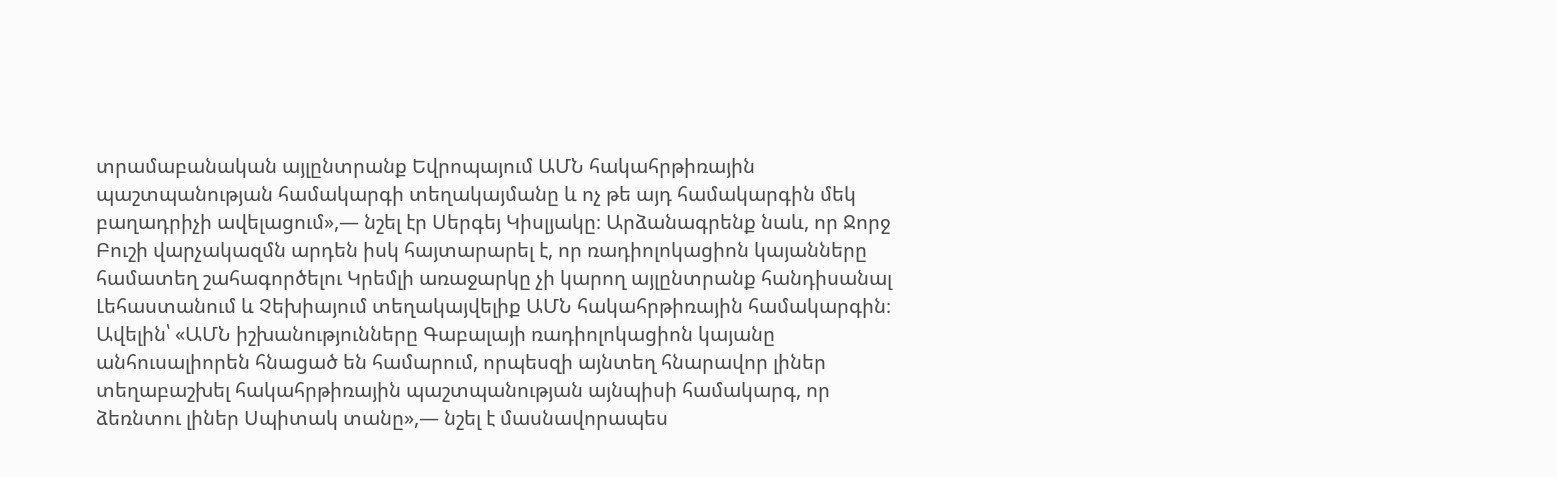տրամաբանական այլընտրանք Եվրոպայում ԱՄՆ հակահրթիռային պաշտպանության համակարգի տեղակայմանը և ոչ թե այդ համակարգին մեկ բաղադրիչի ավելացում»,— նշել էր Սերգեյ Կիսլյակը։ Արձանագրենք նաև, որ Ջորջ Բուշի վարչակազմն արդեն իսկ հայտարարել է, որ ռադիոլոկացիոն կայանները համատեղ շահագործելու Կրեմլի առաջարկը չի կարող այլընտրանք հանդիսանալ Լեհաստանում և Չեխիայում տեղակայվելիք ԱՄՆ հակահրթիռային համակարգին։ Ավելին՝ «ԱՄՆ իշխանությունները Գաբալայի ռադիոլոկացիոն կայանը անհուսալիորեն հնացած են համարում, որպեսզի այնտեղ հնարավոր լիներ տեղաբաշխել հակահրթիռային պաշտպանության այնպիսի համակարգ, որ ձեռնտու լիներ Սպիտակ տանը»,— նշել է մասնավորապես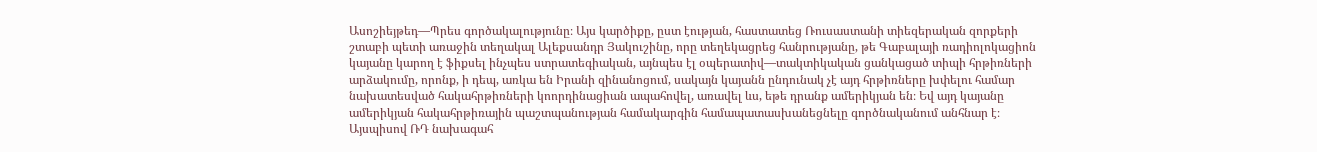Ասոշիեյթեդ—Պրես գործակալությունը։ Այս կարծիքը, ըստ էության, հաստատեց Ռուսաստանի տիեզերական զորքերի շտաբի պետի առաջին տեղակալ Ալեքսանդր Յակուշինը, որը տեղեկացրեց հանրությանը, թե Գաբալայի ռադիոլոկացիոն կայանը կարող է ֆիքսել ինչպես ստրատեգիական, այնպես էլ օպերատիվ—տակտիկական ցանկացած տիպի հրթիռների արձակումը, որոնք, ի դեպ, առկա են Իրանի զինանոցում, սակայն կայանն ընդունակ չէ այդ հրթիռները խփելու համար նախատեսված հակահրթիռների կոորդինացիան ապահովել, առավել ևս, եթե դրանք ամերիկյան են։ Եվ այդ կայանը ամերիկյան հակահրթիռային պաշտպանության համակարգին համապատասխանեցնելը գործնականում անհնար է։
Այսպիսով ՌԴ նախագահ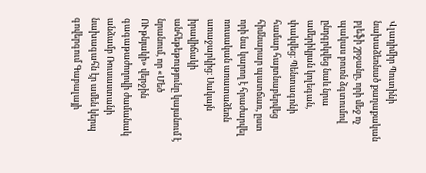Վլադիմիր Պուտինի նախաձեռնած քաղաքական բլեֆի շրջանը, որի մեջ ոչ պակաս բուռն ձգտումով ընդգրկվեց նաև նրա ամերիկյան կոլեգան, փակվեց։ Պենտագոնի համար հայտնաբերվեց հիմնարար պատճառ, ըստ որի նա կարող է հրաժարվել ռուսական առատաձեռն առաջարկից։ Սակայն իրավիճակի անհեթեթությունը կայանում է նրանում, որ «Մեծ ՈՒթնյակի» վերջին գագաթաժողովի ժամանակ անձամբ Ռուսաստանի նախագահն էր ամեն կերպ գովերգում Գաբալայի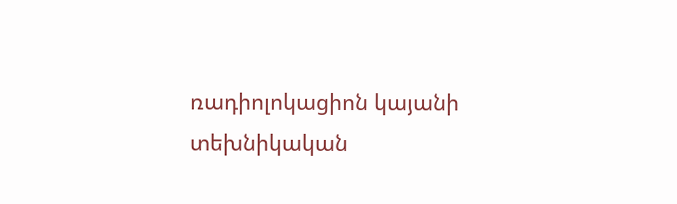ռադիոլոկացիոն կայանի տեխնիկական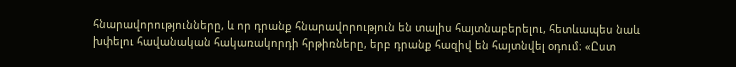հնարավորությունները, և որ դրանք հնարավորություն են տալիս հայտնաբերելու, հետևապես նաև խփելու հավանական հակառակորդի հրթիռները, երբ դրանք հազիվ են հայտնվել օդում։ «Ըստ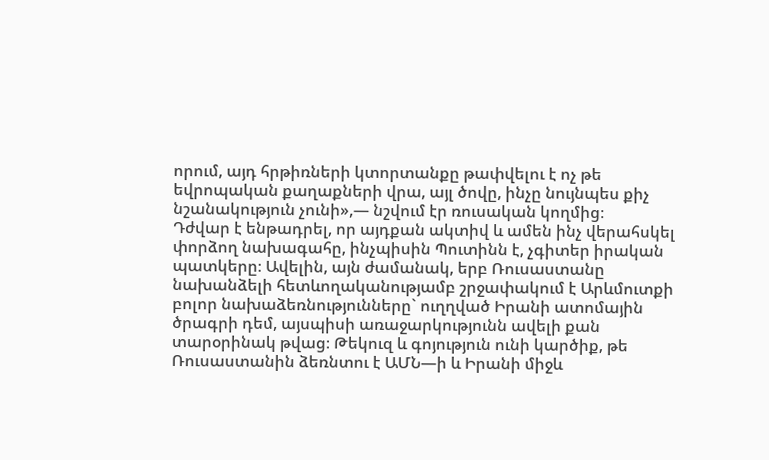որում, այդ հրթիռների կտորտանքը թափվելու է ոչ թե եվրոպական քաղաքների վրա, այլ ծովը, ինչը նույնպես քիչ նշանակություն չունի»,— նշվում էր ռուսական կողմից։
Դժվար է ենթադրել, որ այդքան ակտիվ և ամեն ինչ վերահսկել փորձող նախագահը, ինչպիսին Պուտինն է, չգիտեր իրական պատկերը։ Ավելին, այն ժամանակ, երբ Ռուսաստանը նախանձելի հետևողականությամբ շրջափակում է Արևմուտքի բոլոր նախաձեռնությունները` ուղղված Իրանի ատոմային ծրագրի դեմ, այսպիսի առաջարկությունն ավելի քան տարօրինակ թվաց։ Թեկուզ և գոյություն ունի կարծիք, թե Ռուսաստանին ձեռնտու է ԱՄՆ—ի և Իրանի միջև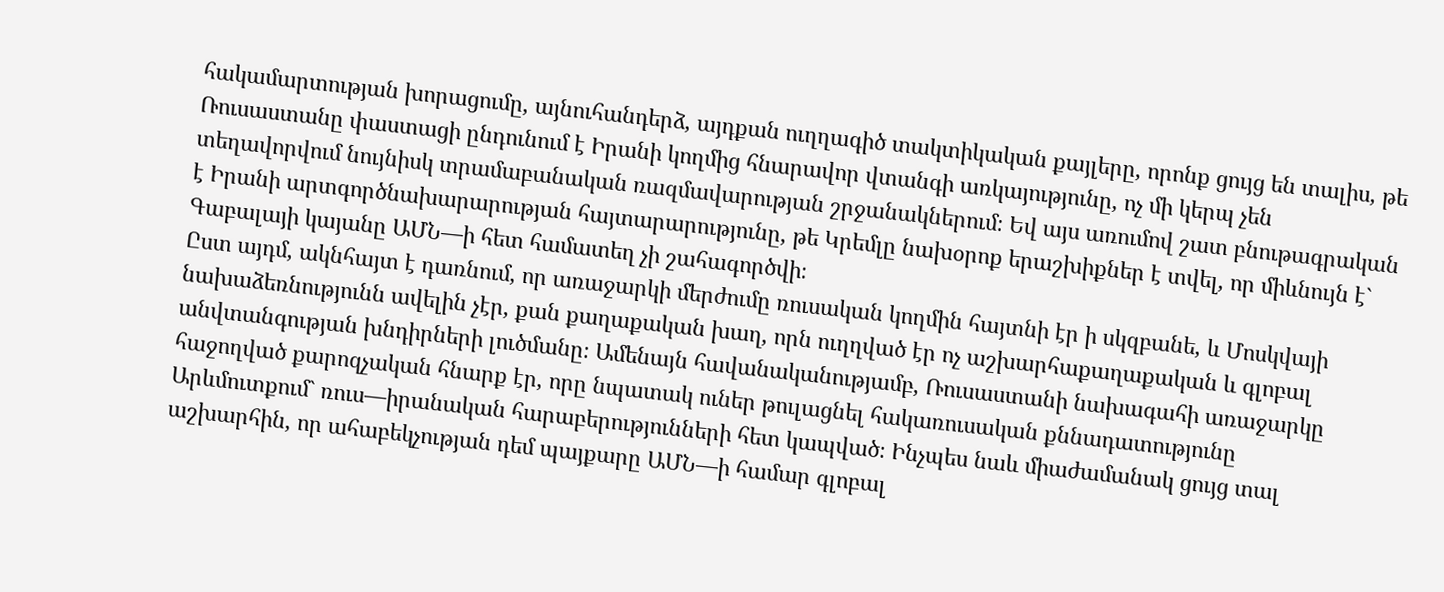հակամարտության խորացումը, այնուհանդերձ, այդքան ուղղագիծ տակտիկական քայլերը, որոնք ցույց են տալիս, թե Ռուսաստանը փաստացի ընդունում է Իրանի կողմից հնարավոր վտանգի առկայությունը, ոչ մի կերպ չեն տեղավորվում նույնիսկ տրամաբանական ռազմավարության շրջանակներում։ Եվ այս առումով շատ բնութագրական է Իրանի արտգործնախարարության հայտարարությունը, թե Կրեմլը նախօրոք երաշխիքներ է տվել, որ միևնույն է` Գաբալայի կայանը ԱՄՆ—ի հետ համատեղ չի շահագործվի։
Ըստ այդմ, ակնհայտ է դառնում, որ առաջարկի մերժումը ռուսական կողմին հայտնի էր ի սկզբանե, և Մոսկվայի նախաձեռնությունն ավելին չէր, քան քաղաքական խաղ, որն ուղղված էր ոչ աշխարհաքաղաքական և գլոբալ անվտանգության խնդիրների լուծմանը։ Ամենայն հավանականությամբ, Ռուսաստանի նախագահի առաջարկը հաջողված քարոզչական հնարք էր, որը նպատակ ուներ թուլացնել հակառուսական քննադատությունը Արևմուտքում` ռուս—իրանական հարաբերությունների հետ կապված։ Ինչպես նաև միաժամանակ ցույց տալ աշխարհին, որ ահաբեկչության դեմ պայքարը ԱՄՆ—ի համար գլոբալ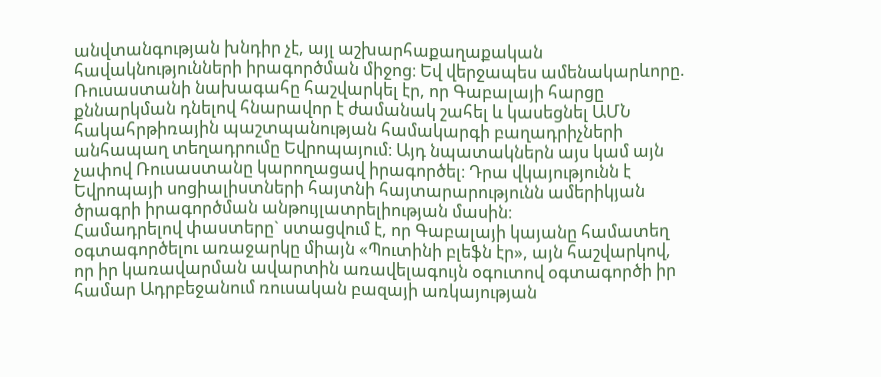անվտանգության խնդիր չէ, այլ աշխարհաքաղաքական հավակնությունների իրագործման միջոց։ Եվ վերջապես ամենակարևորը. Ռուսաստանի նախագահը հաշվարկել էր, որ Գաբալայի հարցը քննարկման դնելով հնարավոր է ժամանակ շահել և կասեցնել ԱՄՆ հակահրթիռային պաշտպանության համակարգի բաղադրիչների անհապաղ տեղադրումը Եվրոպայում։ Այդ նպատակներն այս կամ այն չափով Ռուսաստանը կարողացավ իրագործել։ Դրա վկայությունն է Եվրոպայի սոցիալիստների հայտնի հայտարարությունն ամերիկյան ծրագրի իրագործման անթույլատրելիության մասին։
Համադրելով փաստերը` ստացվում է, որ Գաբալայի կայանը համատեղ օգտագործելու առաջարկը միայն «Պուտինի բլեֆն էր», այն հաշվարկով, որ իր կառավարման ավարտին առավելագույն օգուտով օգտագործի իր համար Ադրբեջանում ռուսական բազայի առկայության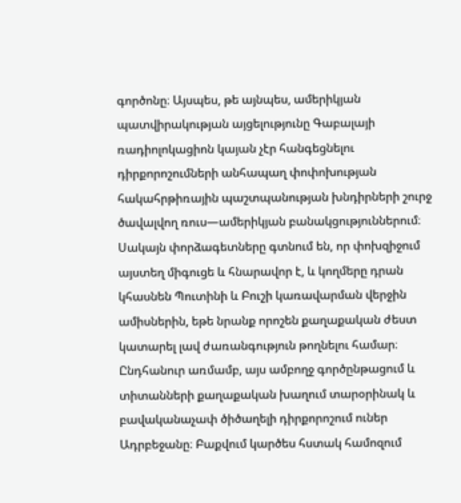գործոնը։ Այսպես, թե այնպես, ամերիկյան պատվիրակության այցելությունը Գաբալայի ռադիոլոկացիոն կայան չէր հանգեցնելու դիրքորոշումների անհապաղ փոփոխության հակահրթիռային պաշտպանության խնդիրների շուրջ ծավալվող ռուս—ամերիկյան բանակցություններում։ Սակայն փորձագետները գտնում են, որ փոխզիջում այստեղ միգուցե և հնարավոր է, և կողմերը դրան կհասնեն Պուտինի և Բուշի կառավարման վերջին ամիսներին, եթե նրանք որոշեն քաղաքական ժեստ կատարել լավ ժառանգություն թողնելու համար։
Ընդհանուր առմամբ, այս ամբողջ գործընթացում և տիտանների քաղաքական խաղում տարօրինակ և բավականաչափ ծիծաղելի դիրքորոշում ուներ Ադրբեջանը։ Բաքվում կարծես հստակ համոզում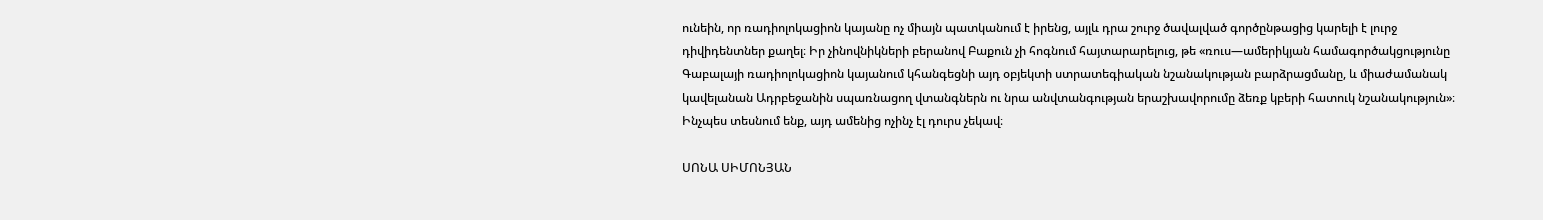ունեին, որ ռադիոլոկացիոն կայանը ոչ միայն պատկանում է իրենց, այլև դրա շուրջ ծավալված գործընթացից կարելի է լուրջ դիվիդենտներ քաղել։ Իր չինովնիկների բերանով Բաքուն չի հոգնում հայտարարելուց, թե «ռուս—ամերիկյան համագործակցությունը Գաբալայի ռադիոլոկացիոն կայանում կհանգեցնի այդ օբյեկտի ստրատեգիական նշանակության բարձրացմանը, և միաժամանակ կավելանան Ադրբեջանին սպառնացող վտանգներն ու նրա անվտանգության երաշխավորումը ձեռք կբերի հատուկ նշանակություն»։ Ինչպես տեսնում ենք, այդ ամենից ոչինչ էլ դուրս չեկավ։

ՍՈՆԱ ՍԻՄՈՆՅԱՆ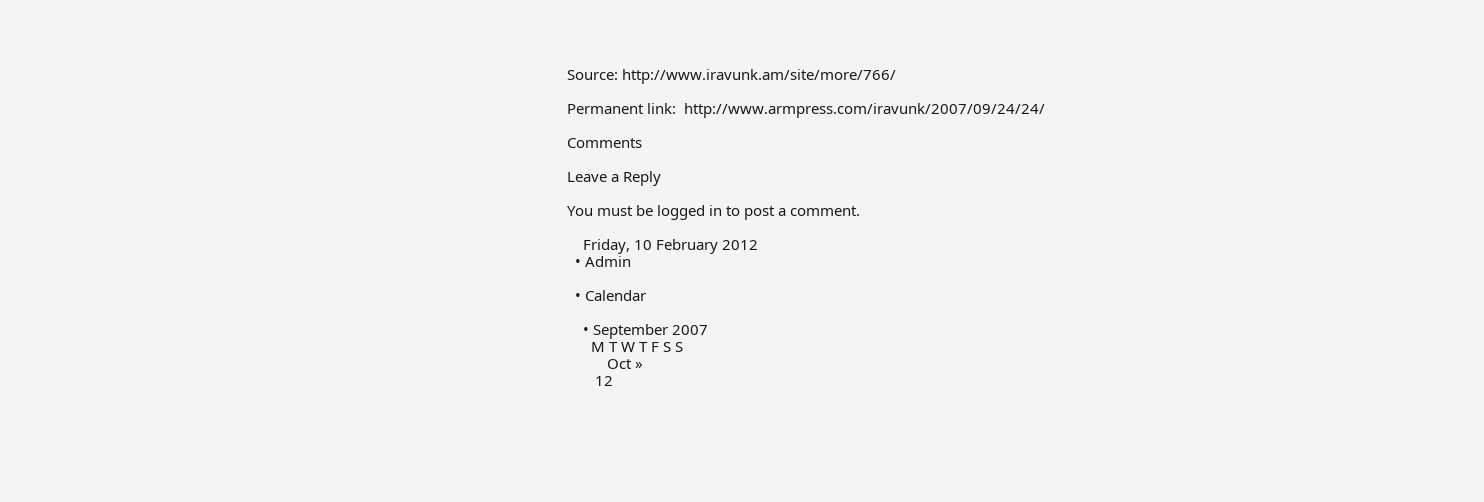Source: http://www.iravunk.am/site/more/766/

Permanent link:  http://www.armpress.com/iravunk/2007/09/24/24/

Comments

Leave a Reply

You must be logged in to post a comment.

    Friday, 10 February 2012
  • Admin

  • Calendar

    • September 2007
      M T W T F S S
          Oct »
       12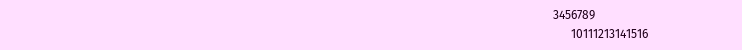3456789
      10111213141516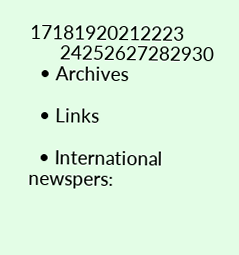17181920212223
      24252627282930
  • Archives

  • Links

  • International newspers: